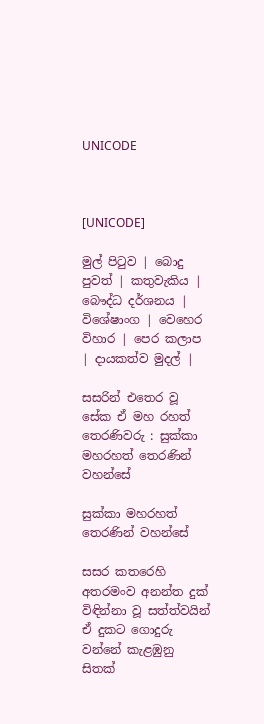UNICODE



[UNICODE]

මුල් පිටුව | බොදු පුවත් | කතුවැකිය | බෞද්ධ දර්ශනය | විශේෂාංග | වෙහෙර විහාර | පෙර කලාප | දායකත්ව මුදල් |

සසරින් එතෙර වූ සේක ඒ මහ රහත් තෙරණිවරු : සුක්කා මහරහත් තෙරණින් වහන්සේ

සුක්කා මහරහත් තෙරණින් වහන්සේ

සසර කතරෙහි අතරමංව අනන්ත දුක් විඳින්නා වූ සත්ත්වයින් ඒ දුකට ගොදුරු වන්නේ කැළඹුනු සිතක්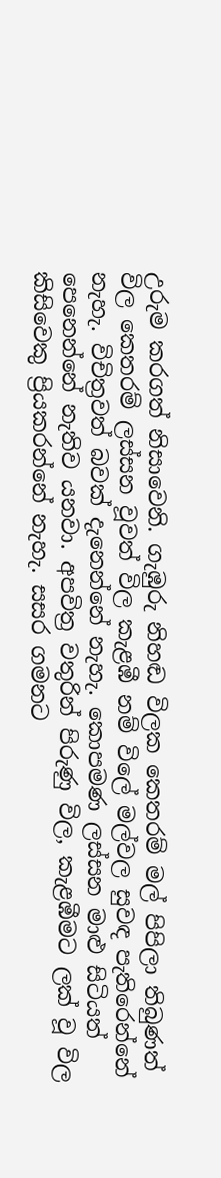උරුම කරගත් නිසාවෙනි. ගැඹුරු නිහඬ විලක කෙතරම් මල් පිපිලා තිබුණත් විල කෙතරම් ලස්සන වූවත් විල කැළඹී නම් විලේ මල්වල සුවඳ පැතිරෙන්නේ නැහැ. විචිත්‍රවත් බවක් දැනෙන්නේ නැහැ. කොපමණ ලස්සන මාළු සිටියත් පෙනෙන්නේ නැතිව යනවා. අපවිත්‍ර වතුරින් පිරුණු විල, කැළඹීමට ලක් වූ විල කිසිවෙකු ප්‍රියකරන්නේ නැහැ. සසර ගමනට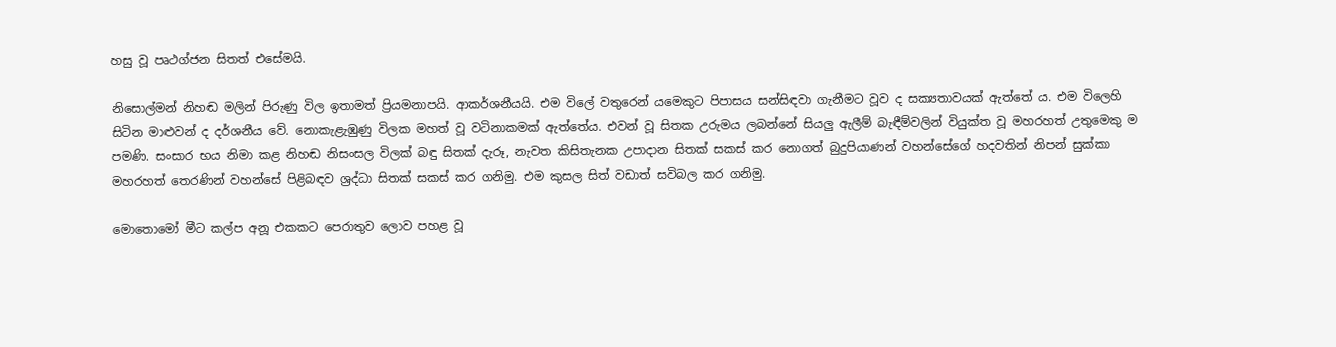හසු වූ පෘථග්ජන සිතත් එසේමයි.

නිසොල්මන් නිහඬ මලින් පිරුණු විල ඉතාමත් ප්‍රියමනාපයි. ආකර්ශනීයයි. එම විලේ වතුරෙන් යමෙකුට පිපාසය සන්සිඳවා ගැනීමට වූව ද සක්‍යතාවයක් ඇත්තේ ය. එම විලෙහි සිටින මාළුවන් ද දර්ශනීය වේ. නොකැළැඹුණු විලක මහත් වූ වටිනාකමක් ඇත්තේය. එවන් වූ සිතක උරුමය ලබන්නේ සියලු ඇලීම් බැඳීම්වලින් වියුක්ත වූ මහරහත් උතුමෙකු ම පමණි. සංසාර භය නිමා කළ නිහඬ නිසංසල විලක් බඳු සිතක් දැරූ, නැවත කිසිතැනක උපාදාන සිතක් සකස් කර නොගත් බුදුපියාණන් වහන්සේගේ හදවතින් නිපන් සුක්කා මහරහත් තෙරණින් වහන්සේ පිළිබඳව ශ්‍රද්ධා සිතක් සකස් කර ගනිමු. එම කුසල සිත් වඩාත් සවිබල කර ගනිමු.

මොතොමෝ මීට කල්ප අනූ එකකට පෙරාතුව ලොව පහළ වූ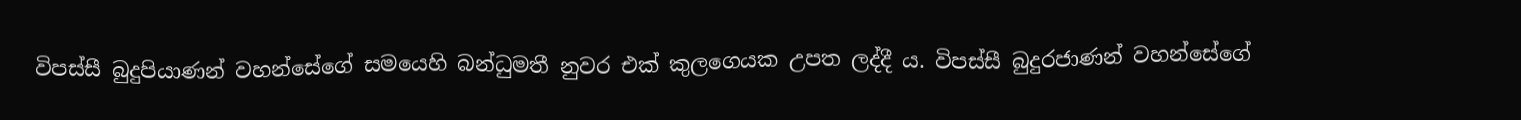විපස්සී බුදුපියාණන් වහන්සේගේ සමයෙහි බන්ධුමතී නුවර එක් කුලගෙයක උපත ලද්දී ය. විපස්සී බුදුරජාණන් වහන්සේගේ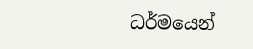ධර්මයෙන්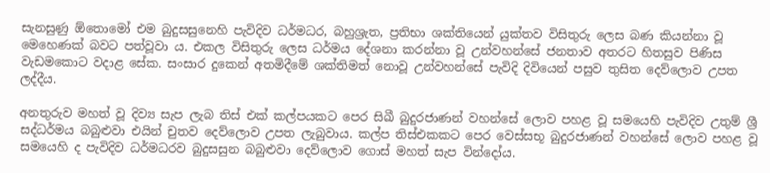සැනසුණු ඕතොමෝ එම බුදුසසුනෙහි පැවිදිව ධර්මධර, බහුශ්‍රැත, ප්‍රතිභා ශක්තියෙන් යුක්තව විසිතුරු ලෙස බණ කියන්නා වූ මෙහෙණක් බවට පත්වූවා ය. එකල විසිතුරු ලෙස ධර්මය දේශනා කරන්නා වූ උන්වහන්සේ ජනතාව අතරට හිතසුව පිණිස වැඩමකොට වදාළ සේක. සංසාර දුකෙන් අතමිදීමේ ශක්තිමත් නොවූ උන්වහන්සේ පැවිදි දිවියෙන් පසුව තුසිත දෙව්ලොව උපත ලද්දීය.

අනතුරුව මහත් වූ දිව්‍ය සැප ලැබ තිස් එක් කල්පයකට පෙර සිඛී බුදුරජාණන් වහන්සේ ලොව පහළ වූ සමයෙහි පැවිදිව උතුම් ශ්‍රී සද්ධර්මය බබුළුවා එයින් චුතව දෙව්ලොව උපත ලැබුවාය. කල්ප තිස්එකකට පෙර වෙස්සභූ බුදුරජාණන් වහන්සේ ලොව පහළ වූ සමයෙහි ද පැවිදිව ධර්මධරව බුදුසසුන බබුළුවා දෙව්ලොව ගොස් මහත් සැප වින්දෝය.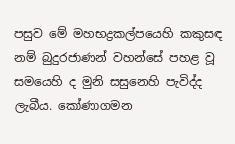පසුව මේ මහභද්‍රකල්පයෙහි කකුසඳ නම් බුදුරජාණන් වහන්සේ පහළ වූ සමයෙහි ද මුනි සසුනෙහි පැවිද්ද ලැබීය. කෝණාගමන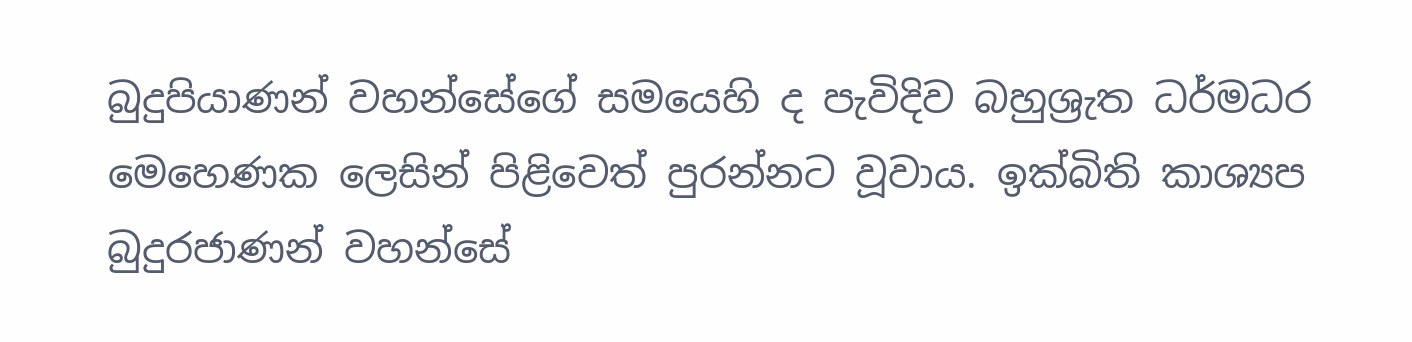බුදුපියාණන් වහන්සේගේ සමයෙහි ද පැවිදිව බහුශ්‍රැත ධර්මධර මෙහෙණක ලෙසින් පිළිවෙත් පුරන්නට වූවාය. ඉක්බිති කාශ්‍යප බුදුරජාණන් වහන්සේ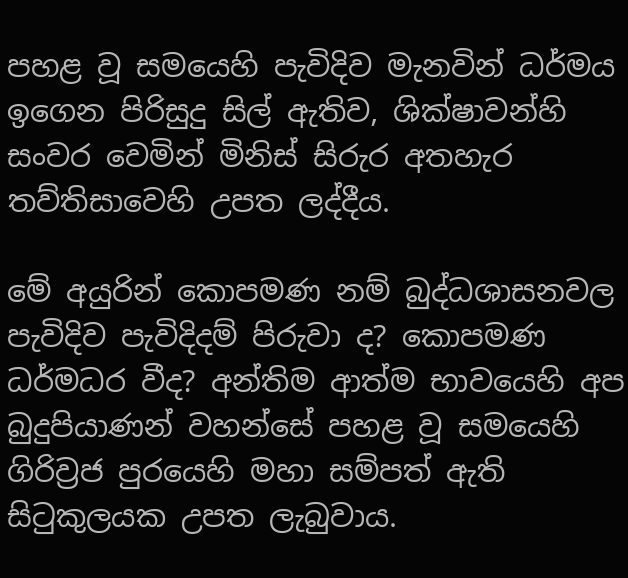පහළ වූ සමයෙහි පැවිදිව මැනවින් ධර්මය ඉගෙන පිරිසුදු සිල් ඇතිව, ශික්ෂාවන්හි සංවර වෙමින් මිනිස් සිරුර අතහැර තව්තිසාවෙහි උපත ලද්දීය.

මේ අයුරින් කොපමණ නම් බුද්ධශාසනවල පැවිදිව පැවිදිදම් පිරුවා ද? කොපමණ ධර්මධර වීද? අන්තිම ආත්ම භාවයෙහි අප බුදුපියාණන් වහන්සේ පහළ වූ සමයෙහි ගිරිව්‍රජ පුරයෙහි මහා සම්පත් ඇති සිටුකුලයක උපත ලැබුවාය.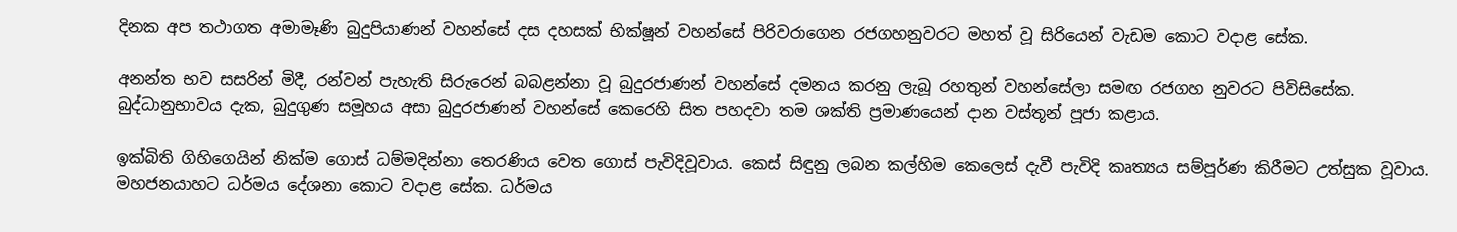දිනක අප තථාගත අමාමෑණි බුදුපියාණන් වහන්සේ දස දහසක් භික්ෂූන් වහන්සේ පිරිවරාගෙන රජගහනුවරට මහත් වූ සිරියෙන් වැඩම කොට වදාළ සේක.

අනන්ත භව සසරින් මිදී, රන්වන් පැහැති සිරුරෙන් බබළන්නා වූ බුදුරජාණන් වහන්සේ දමනය කරනු ලැබූ රහතුන් වහන්සේලා සමඟ රජගහ නුවරට පිවිසිසේක. බුද්ධානුභාවය දැක, බුදුගුණ සමූහය අසා බුදුරජාණන් වහන්සේ කෙරෙහි සිත පහදවා තම ශක්ති ප්‍රමාණයෙන් දාන වස්තූන් පූජා කළාය.

ඉක්බිති ගිහිගෙයින් නික්ම ගොස් ධම්මදින්නා තෙරණිය වෙත ගොස් පැවිදිවූවාය. කෙස් සිඳුනු ලබන කල්හිම කෙලෙස් දැවී පැවිදි කෘත්‍යය සම්පූර්ණ කිරීමට උත්සුක වූවාය. මහජනයාහට ධර්මය දේශනා කොට වදාළ සේක. ධර්මය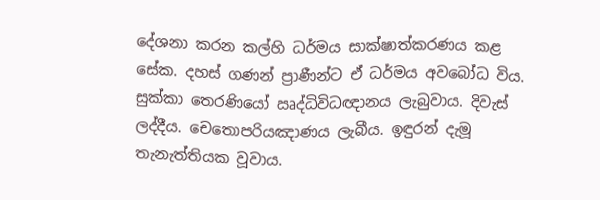දේශනා කරන කල්හි ධර්මය සාක්ෂාත්කරණය කළ සේක. දහස් ගණන් ප්‍රාණීන්ට ඒ ධර්මය අවබෝධ විය. සුක්කා තෙරණියෝ ඍද්ධිවිධඥානය ලැබුවාය. දිවැස් ලද්දීය. චෙතොපරියඤාණය ලැබීය. ඉඳුරන් දැමූ තැනැත්තියක වූවාය.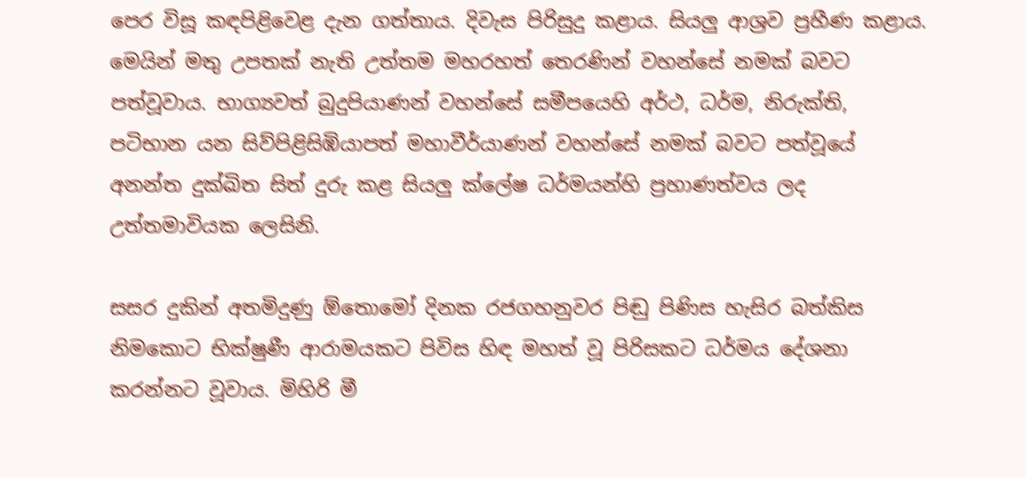පෙර විසූ කඳපිළිවෙළ දැන ගත්තාය. දිවැස පිරිසුදු කළාය. සියලු ආශ්‍රව ප්‍රහීණ කළාය. මෙයින් මතු උපතක් නැති උත්තම මහරහත් තෙරණින් වහන්සේ නමක් බවට පත්වූවාය. භාග්‍යවත් බුදුපියාණන් වහන්සේ සමීපයෙහි අර්ථ, ධර්ම, නිරුක්ති, පටිභාන යන සිව්පිළිසිඹියාපත් මහාවීර්යාණන් වහන්සේ නමක් බවට පත්වූයේ අනන්ත දුක්ඛිත සිත් දුරු කළ සියලු ක්ලේෂ ධර්මයන්හි ප්‍රහාණත්වය ලද උත්තමාවියක ලෙසිනි.

සසර දුකින් අතමිදුණු ඕතොමෝ දිනක රජගහනුවර පිඬු පිණිස හැසිර බත්කිස නිමකොට භික්ෂුණී ආරාමයකට පිවිස හිඳ මහත් වූ පිරිසකට ධර්මය දේශනා කරන්නට වූවාය. මිහිරි මී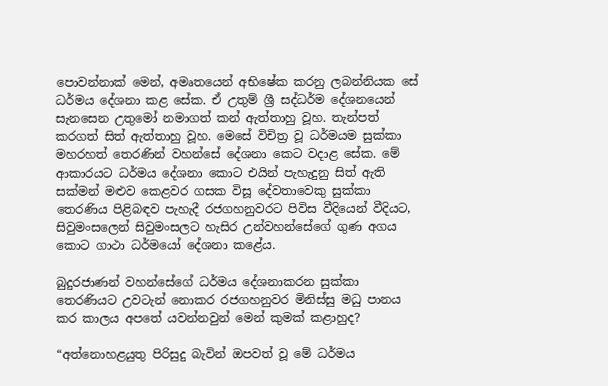පොවන්නාක් මෙන්, අමෘතයෙන් අභිෂේක කරනු ලබන්නියක සේ ධර්මය දේශනා කළ සේක. ඒ උතුම් ශ්‍රී සද්ධර්ම දේශනයෙන් සැනසෙන උතුමෝ නමාගත් කන් ඇත්තාහු වූහ. තැන්පත් කරගත් සිත් ඇත්තාහු වූහ. මෙසේ විචිත්‍ර වූ ධර්මයම සුක්කා මහරහත් තෙරණින් වහන්සේ දේශනා කෙට වදාළ සේක. මේ ආකාරයට ධර්මය දේශනා කොට එයින් පැහැදුනු සිත් ඇති සක්මන් මළුව කෙළවර ගසක විසූ දේවතාවෙකු සුක්කා තෙරණිය පිළිබඳව පැහැදී රජගහනුවරට පිවිස වීදියෙන් වීදියට, සිවුමංසලෙන් සිවුමංසලට හැසිර උන්වහන්සේගේ ගුණ අගය කොට ගාථා ධර්මයෝ දේශනා කළේය.

බුදුරජාණන් වහන්සේගේ ධර්මය දේශනාකරන සුක්කා තෙරණියට උවටැන් නොකර රජගහනුවර මිනිස්සු මධු පානය කර කාලය අපතේ යවන්නවුන් මෙන් කුමක් කළාහුද?

“අත්නොහළයුතු පිරිසුදු බැවින් ඔපවත් වූ මේ ධර්මය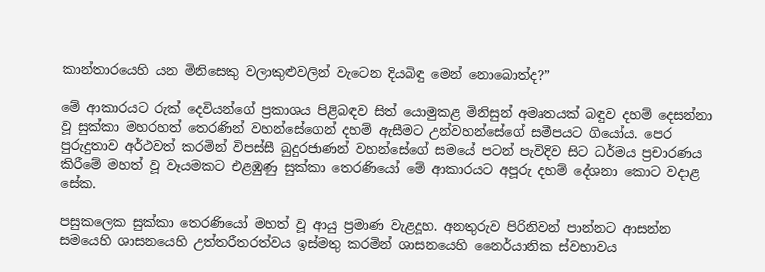කාන්තාරයෙහි යන මිනිසෙකු වලාකුළුවලින් වැටෙන දියබිඳු මෙන් නොබොත්ද?”

මේ ආකාරයට රුක් දෙවියන්ගේ ප්‍රකාශය පිළිබඳව සිත් යොමුකළ මිනිසුන් අමෘතයක් බඳුව දහම් දෙසන්නා වූ සුක්කා මහරහත් තෙරණින් වහන්සේගෙන් දහම් ඇසීමට උන්වහන්සේගේ සමීපයට ගියෝය. පෙර පුරුදුතාව අර්ථවත් කරමින් විපස්සී බුදුරජාණන් වහන්සේගේ සමයේ පටන් පැවිදිව සිට ධර්මය ප්‍රචාරණය කිරීමේ මහත් වූ වෑයමකට එළඹුණු සුක්කා තෙරණියෝ මේ ආකාරයට අපූරු දහම් දේශනා කොට වදාළ සේක.

පසුකලෙක සුක්කා තෙරණියෝ මහත් වූ ආයු ප්‍රමාණ වැළදූහ. අනතුරුව පිරිනිවන් පාන්නට ආසන්න සමයෙහි ශාසනයෙහි උත්තරීතරත්වය ඉස්මතු කරමින් ශාසනයෙහි නෛර්යානික ස්වභාවය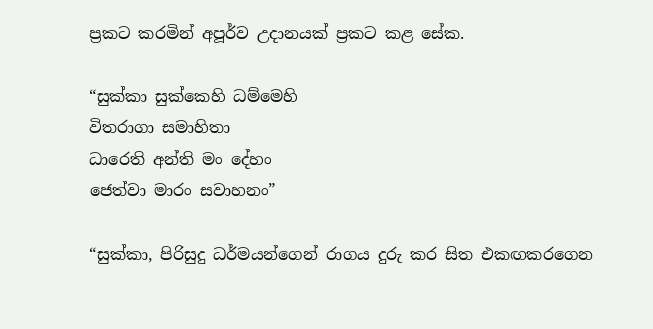ප්‍රකට කරමින් අපූර්ව උදානයක් ප්‍රකට කළ සේක.

“සුක්කා සුක්කෙහි ධම්මෙහි
විතරාගා සමාහිතා
ධාරෙති අන්ති මං දේහං
ජෙත්වා මාරං සවාහනං”

“සුක්කා, පිරිසුදු ධර්මයන්ගෙන් රාගය දුරු කර සිත එකඟකරගෙන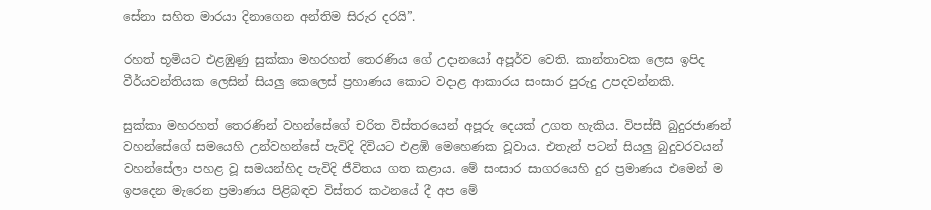සේනා සහිත මාරයා දිනාගෙන අන්තිම සිරුර දරයි”.

රහත් භූමියට එළඹුණු සුක්කා මහරහත් තෙරණිය ගේ උදානයෝ අපූර්ව වෙති. කාන්තාවක ලෙස ඉපිද වීර්යවන්තියක ලෙසින් සියලු කෙලෙස් ප්‍රහාණය කොට වදාළ ආකාරය සංසාර පුරුදු උපදවන්නකි.

සුක්කා මහරහත් තෙරණින් වහන්සේගේ චරිත විස්තරයෙන් අපූරු දෙයක් උගත හැකිය. විපස්සී බුදුරජාණන් වහන්සේගේ සමයෙහි උන්වහන්සේ පැවිදි දිවියට එළඹි මෙහෙණක වූවාය. එතැන් පටන් සියලු බුදුවරවයන් වහන්සේලා පහළ වූ සමයන්හිද පැවිදි ජීවිතය ගත කළාය. මේ සංසාර සාගරයෙහි දුර ප්‍රමාණය එමෙන් ම ඉපදෙන මැරෙන ප්‍රමාණය පිළිබඳව විස්තර කථනයේ දී අප මේ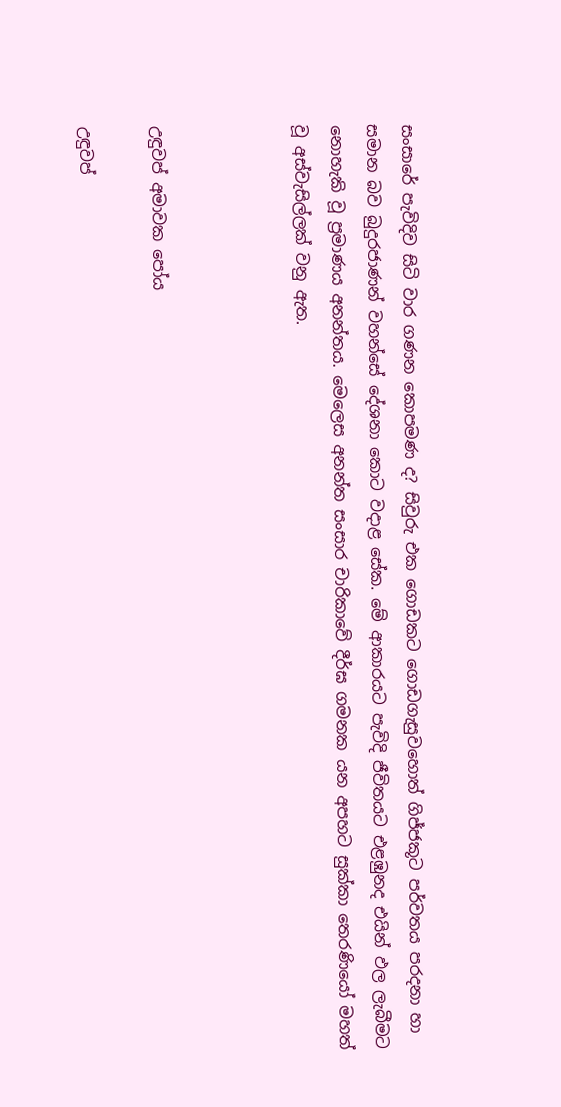සංසාරේ පැවිදිව සිටි වාර ගණන කොපමණ ද? සිවුරු එක ගොඩකට ගොඩගැසුවහොත් ගිජ්ජකූට පර්වතය පරදනා හා සමාන බව බුදුරජාණන් වහන්සේ දේශනා කොට වදාළ සේක. මේ ආකාරයට පැවිදි ජීවිතයට එළඹුනද එයින් ඵල ලැබීමට නොහැකි වූ ප්‍රමාණය අනන්තය. මෙලෙස අනන්ත සංසාර චාරිකාවේ දීර්ඝ ගමනක යන අපහට සුක්කා තෙරණියෝ මහත් වූ අස්වැසිල්ලක් වනු ඇත.



උඳුවප් අමාවක පෝය

උඳුවප්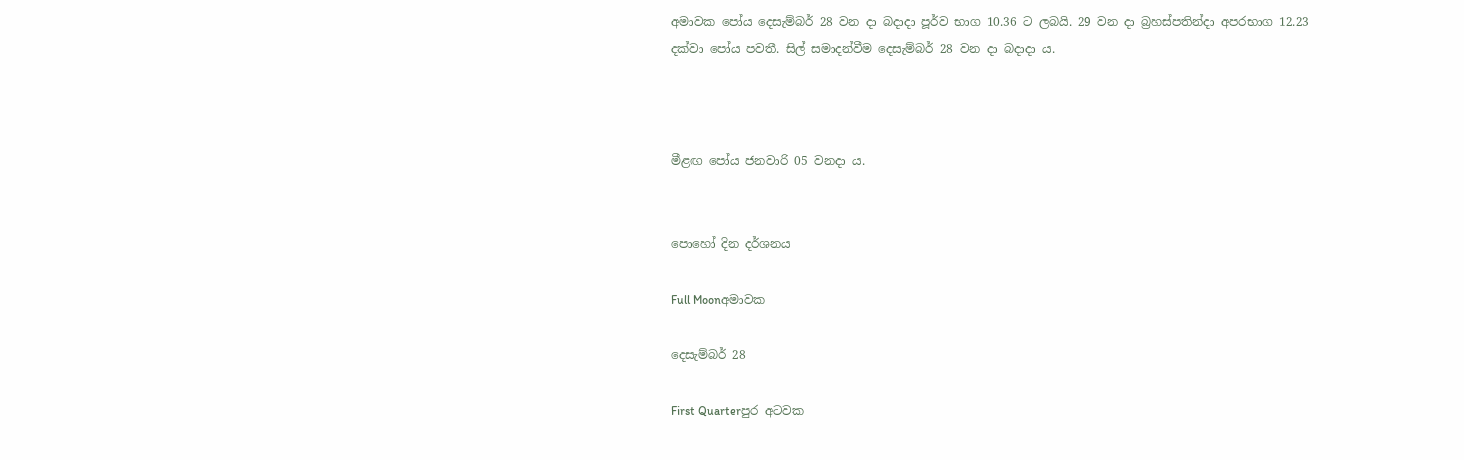අමාවක පෝය දෙසැම්බර් 28 වන දා බදාදා පූර්ව භාග 10.36 ට ලබයි. 29 වන දා බ්‍රහස්පතින්දා අපරභාග 12.23 දක්වා පෝය පවතී. සිල් සමාදන්වීම දෙසැම්බර් 28 වන දා බදාදා ය.



මීළඟ පෝය ජනවාරි 05 වනදා ය.


පොහෝ දින දර්ශනය

Full Moonඅමාවක

දෙසැම්බර් 28

First Quarterපුර අටවක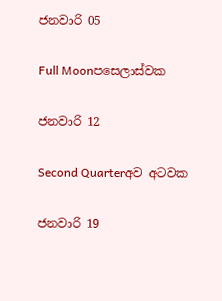ජනවාරි 05

Full Moonපසෙලාස්වක

ජනවාරි 12

Second Quarterඅව අටවක

ජනවාරි 19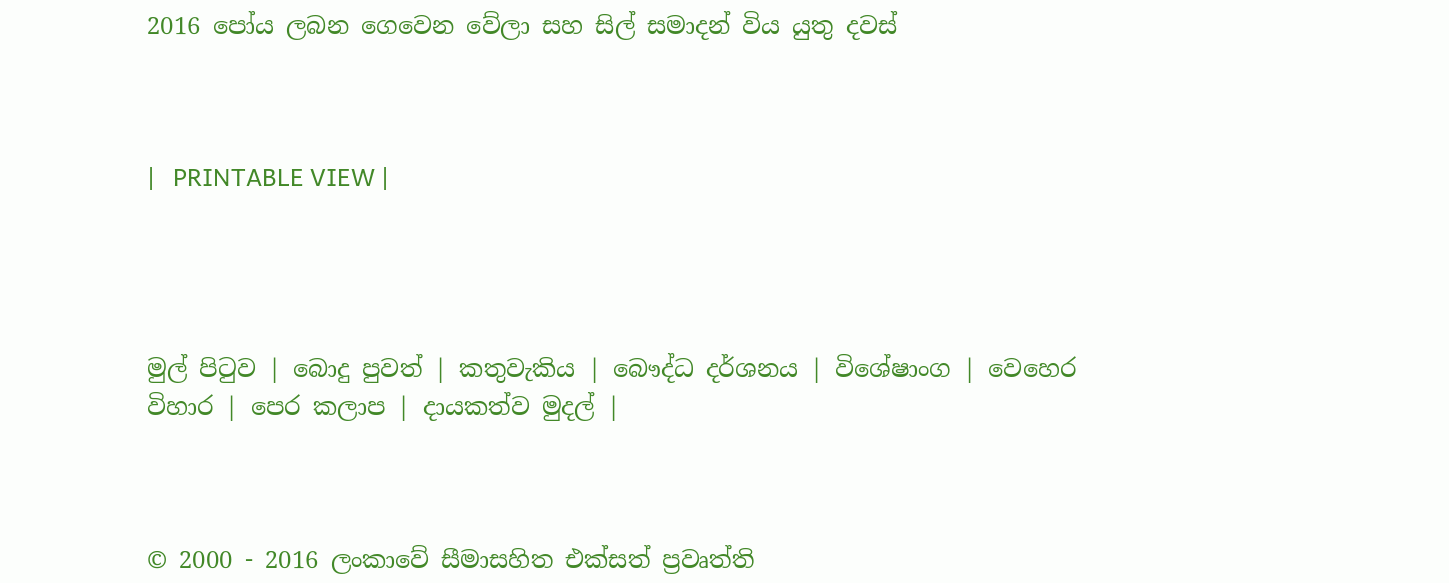2016 පෝය ලබන ගෙවෙන වේලා සහ සිල් සමාදන් විය යුතු දවස්



|   PRINTABLE VIEW |




මුල් පිටුව | බොදු පුවත් | කතුවැකිය | බෞද්ධ දර්ශනය | විශේෂාංග | වෙහෙර විහාර | පෙර කලාප | දායකත්ව මුදල් |



© 2000 - 2016 ලංකාවේ සීමාසහිත එක්සත් ප්‍රවෘත්ති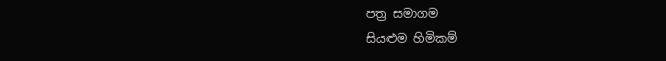පත්‍ර සමාගම
සියළුම හිමිකම්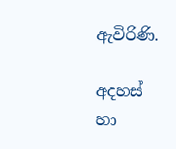ඇවිරිණි.

අදහස් හා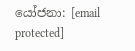යෝජනා: [email protected]